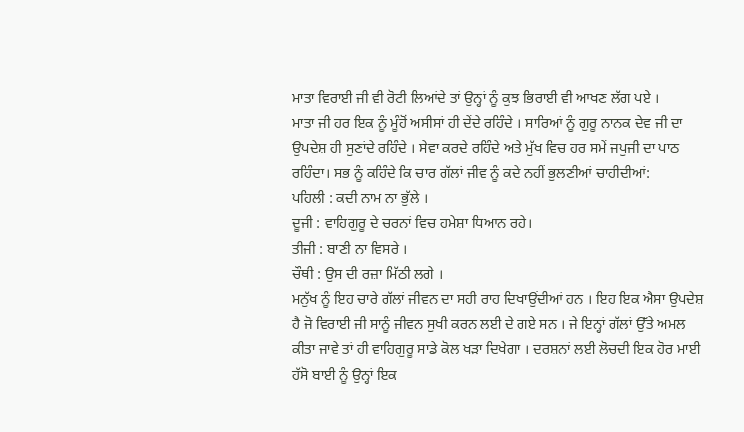ਮਾਤਾ ਵਿਰਾਈ ਜੀ ਵੀ ਰੋਟੀ ਲਿਆਂਦੇ ਤਾਂ ਉਨ੍ਹਾਂ ਨੂੰ ਕੁਝ ਭਿਰਾਈ ਵੀ ਆਖਣ ਲੱਗ ਪਏ ।
ਮਾਤਾ ਜੀ ਹਰ ਇਕ ਨੂੰ ਮੂੰਹੋਂ ਅਸੀਸਾਂ ਹੀ ਦੇਂਦੇ ਰਹਿੰਦੇ । ਸਾਰਿਆਂ ਨੂੰ ਗੁਰੂ ਨਾਨਕ ਦੇਵ ਜੀ ਦਾ ਉਪਦੇਸ਼ ਹੀ ਸੁਣਾਂਦੇ ਰਹਿੰਦੇ । ਸੇਵਾ ਕਰਦੇ ਰਹਿੰਦੇ ਅਤੇ ਮੁੱਖ ਵਿਚ ਹਰ ਸਮੇਂ ਜਪੁਜੀ ਦਾ ਪਾਠ ਰਹਿੰਦਾ। ਸਭ ਨੂੰ ਕਹਿੰਦੇ ਕਿ ਚਾਰ ਗੱਲਾਂ ਜੀਵ ਨੂੰ ਕਦੇ ਨਹੀਂ ਭੁਲਣੀਆਂ ਚਾਹੀਦੀਆਂ:
ਪਹਿਲੀ : ਕਦੀ ਨਾਮ ਨਾ ਭੁੱਲੇ ।
ਦੂਜੀ : ਵਾਹਿਗੁਰੂ ਦੇ ਚਰਨਾਂ ਵਿਚ ਹਮੇਸ਼ਾ ਧਿਆਨ ਰਹੇ।
ਤੀਜੀ : ਬਾਣੀ ਨਾ ਵਿਸਰੇ ।
ਚੌਥੀ : ਉਸ ਦੀ ਰਜ਼ਾ ਮਿੱਠੀ ਲਗੇ ।
ਮਨੁੱਖ ਨੂੰ ਇਹ ਚਾਰੇ ਗੱਲਾਂ ਜੀਵਨ ਦਾ ਸਹੀ ਰਾਹ ਦਿਖਾਉਂਦੀਆਂ ਹਨ । ਇਹ ਇਕ ਐਸਾ ਉਪਦੇਸ਼ ਹੈ ਜੋ ਵਿਰਾਈ ਜੀ ਸਾਨੂੰ ਜੀਵਨ ਸੁਖੀ ਕਰਨ ਲਈ ਦੇ ਗਏ ਸਨ । ਜੇ ਇਨ੍ਹਾਂ ਗੱਲਾਂ ਉੱਤੇ ਅਮਲ ਕੀਤਾ ਜਾਵੇ ਤਾਂ ਹੀ ਵਾਹਿਗੁਰੂ ਸਾਡੇ ਕੋਲ ਖੜਾ ਦਿਖੇਗਾ । ਦਰਸ਼ਨਾਂ ਲਈ ਲੋਚਦੀ ਇਕ ਹੋਰ ਮਾਈ ਹੱਸੋ ਬਾਈ ਨੂੰ ਉਨ੍ਹਾਂ ਇਕ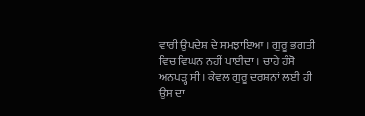ਵਾਰੀ ਉਪਦੇਸ਼ ਦੇ ਸਮਝਾਇਆ । ਗੁਰੂ ਭਗਤੀ ਵਿਚ ਵਿਘਨ ਨਹੀਂ ਪਾਈਦਾ । ਚਾਹੇ ਹੰਸੋ ਅਨਪੜ੍ਹ ਸੀ । ਕੇਵਲ ਗੁਰੂ ਦਰਸ਼ਨਾਂ ਲਈ ਹੀ ਉਸ ਦਾ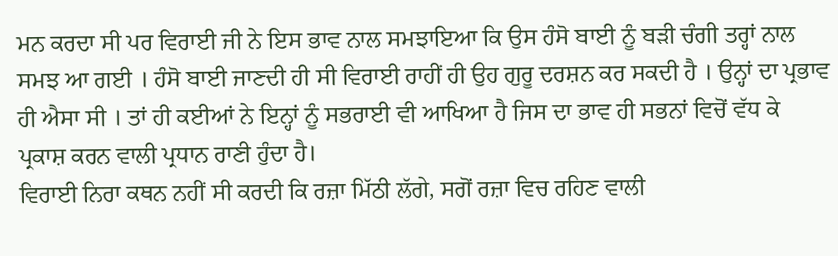ਮਨ ਕਰਦਾ ਸੀ ਪਰ ਵਿਰਾਈ ਜੀ ਨੇ ਇਸ ਭਾਵ ਨਾਲ ਸਮਝਾਇਆ ਕਿ ਉਸ ਹੰਸੋ ਬਾਈ ਨੂੰ ਬੜੀ ਚੰਗੀ ਤਰ੍ਹਾਂ ਨਾਲ ਸਮਝ ਆ ਗਈ । ਹੰਸੋ ਬਾਈ ਜਾਣਦੀ ਹੀ ਸੀ ਵਿਰਾਈ ਰਾਹੀਂ ਹੀ ਉਹ ਗੁਰੂ ਦਰਸ਼ਨ ਕਰ ਸਕਦੀ ਹੈ । ਉਨ੍ਹਾਂ ਦਾ ਪ੍ਰਭਾਵ ਹੀ ਐਸਾ ਸੀ । ਤਾਂ ਹੀ ਕਈਆਂ ਨੇ ਇਨ੍ਹਾਂ ਨੂੰ ਸਭਰਾਈ ਵੀ ਆਖਿਆ ਹੈ ਜਿਸ ਦਾ ਭਾਵ ਹੀ ਸਭਨਾਂ ਵਿਚੋਂ ਵੱਧ ਕੇ ਪ੍ਰਕਾਸ਼ ਕਰਨ ਵਾਲੀ ਪ੍ਰਧਾਨ ਰਾਣੀ ਹੁੰਦਾ ਹੈ।
ਵਿਰਾਈ ਨਿਰਾ ਕਥਨ ਨਹੀਂ ਸੀ ਕਰਦੀ ਕਿ ਰਜ਼ਾ ਮਿੱਠੀ ਲੱਗੇ, ਸਗੋਂ ਰਜ਼ਾ ਵਿਚ ਰਹਿਣ ਵਾਲੀ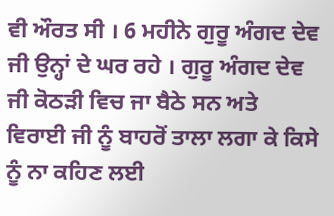ਵੀ ਔਰਤ ਸੀ । 6 ਮਹੀਨੇ ਗੁਰੂ ਅੰਗਦ ਦੇਵ ਜੀ ਉਨ੍ਹਾਂ ਦੇ ਘਰ ਰਹੇ । ਗੁਰੂ ਅੰਗਦ ਦੇਵ ਜੀ ਕੋਠੜੀ ਵਿਚ ਜਾ ਬੈਠੇ ਸਨ ਅਤੇ ਵਿਰਾਈ ਜੀ ਨੂੰ ਬਾਹਰੋਂ ਤਾਲਾ ਲਗਾ ਕੇ ਕਿਸੇ ਨੂੰ ਨਾ ਕਹਿਣ ਲਈ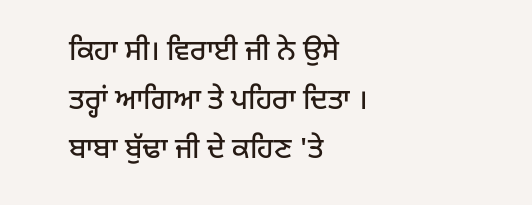ਕਿਹਾ ਸੀ। ਵਿਰਾਈ ਜੀ ਨੇ ਉਸੇ ਤਰ੍ਹਾਂ ਆਗਿਆ ਤੇ ਪਹਿਰਾ ਦਿਤਾ । ਬਾਬਾ ਬੁੱਢਾ ਜੀ ਦੇ ਕਹਿਣ 'ਤੇ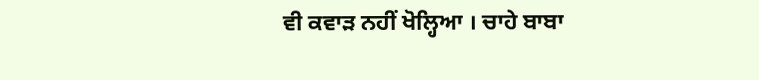ਵੀ ਕਵਾੜ ਨਹੀਂ ਖੋਲ੍ਹਿਆ । ਚਾਹੇ ਬਾਬਾ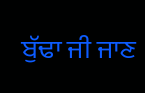ਬੁੱਢਾ ਜੀ ਜਾਣ